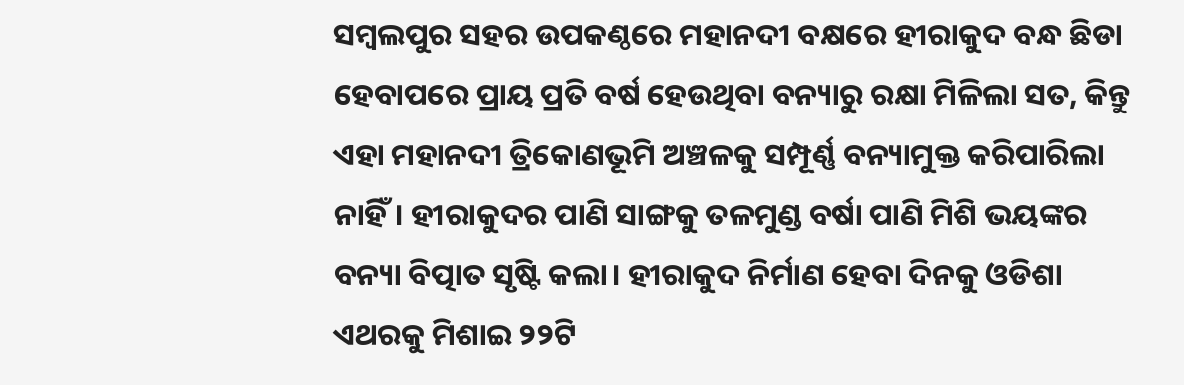ସମ୍ୱଲପୁର ସହର ଉପକଣ୍ଠରେ ମହାନଦୀ ବକ୍ଷରେ ହୀରାକୁଦ ବନ୍ଧ ଛିଡା ହେବାପରେ ପ୍ରାୟ ପ୍ରତି ବର୍ଷ ହେଉଥିବା ବନ୍ୟାରୁ ରକ୍ଷା ମିଳିଲା ସତ, କିନ୍ତୁ ଏହା ମହାନଦୀ ତ୍ରିକୋଣଭୂମି ଅଞ୍ଚଳକୁ ସମ୍ପୂର୍ଣ୍ଣ ବନ୍ୟାମୁକ୍ତ କରିପାରିଲା ନାହିଁ। ହୀରାକୁଦର ପାଣି ସାଙ୍ଗକୁ ତଳମୁଣ୍ଡ ବର୍ଷା ପାଣି ମିଶି ଭୟଙ୍କର ବନ୍ୟା ବିତ୍ପାତ ସୃଷ୍ଟି କଲା। ହୀରାକୁଦ ନିର୍ମାଣ ହେବା ଦିନକୁ ଓଡିଶା ଏଥରକୁ ମିଶାଇ ୨୨ଟି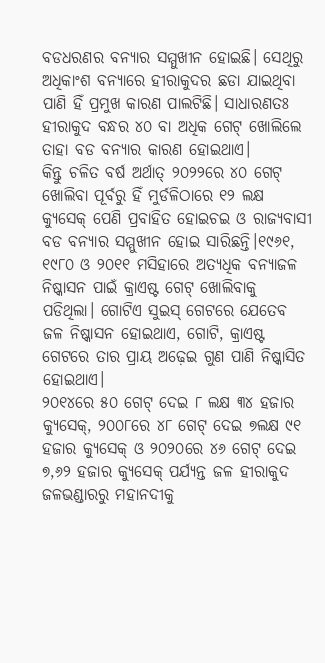ବଡଧରଣର ବନ୍ୟାର ସମ୍ମୁଖୀନ ହୋଇଛି। ସେଥିରୁ ଅଧିକାଂଶ ବନ୍ୟାରେ ହୀରାକୁଦର ଛଡା ଯାଇଥିବା ପାଣି ହିଁ ପ୍ରମୁଖ କାରଣ ପାଲଟିଛି। ସାଧାରଣତଃ ହୀରାକୁଦ ବନ୍ଧର ୪୦ ବା ଅଧିକ ଗେଟ୍ ଖୋଲିଲେ ତାହା ବଡ ବନ୍ୟାର କାରଣ ହୋଇଥାଏ।
କିନ୍ତୁ ଚଳିତ ବର୍ଷ ଅର୍ଥାତ୍ ୨୦୨୨ରେ ୪୦ ଗେଟ୍ ଖୋଲିବା ପୂର୍ବରୁ ହିଁ ମୁର୍ଡଳିଠାରେ ୧୨ ଲକ୍ଷ କ୍ୟୁସେକ୍ ପେଣି ପ୍ରବାହିତ ହୋଇଚଇ ଓ ରାଜ୍ୟବାସୀ ବଡ ବନ୍ୟାର ସମ୍ମୁଖୀନ ହୋଇ ସାରିଛନ୍ତି।୧୯୬୧, ୧୯୮୦ ଓ ୨୦୧୧ ମସିହାରେ ଅତ୍ୟଧିକ ବନ୍ୟାଜଳ ନିଷ୍କାସନ ପାଇଁ କ୍ରାଏଷ୍ଟ ଗେଟ୍ ଖୋଲିବାକୁ ପଡିଥିଲା। ଗୋଟିଏ ସୁଇସ୍ ଗେଟରେ ଯେତେବ ଜଳ ନିଷ୍କାସନ ହୋଇଥାଏ, ଗୋଟି, କ୍ରାଏଷ୍ଟ ଗେଟରେ ତାର ପ୍ରାୟ ଅଢ଼େଇ ଗୁଣ ପାଣି ନିଷ୍କାସିତ ହୋଇଥାଏ।
୨୦୧୪ରେ ୫୦ ଗେଟ୍ ଦେଇ ୮ ଲକ୍ଷ ୩୪ ହଜାର କ୍ୟୁସେକ୍, ୨୦୦୮ରେ ୪୮ ଗେଟ୍ ଦେଇ ୭ଲକ୍ଷ ୯୧ ହଜାର କ୍ୟୁସେକ୍ ଓ ୨୦୨୦ରେ ୪୬ ଗେଟ୍ ଦେଇ ୭,୬୨ ହଜାର କ୍ୟୁସେକ୍ ପର୍ଯ୍ୟନ୍ତ ଜଳ ହୀରାକୁଦ ଜଳଭଣ୍ଡାରରୁ ମହାନଦୀକୁ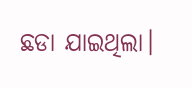ଛଡା ଯାଇଥିଲା।